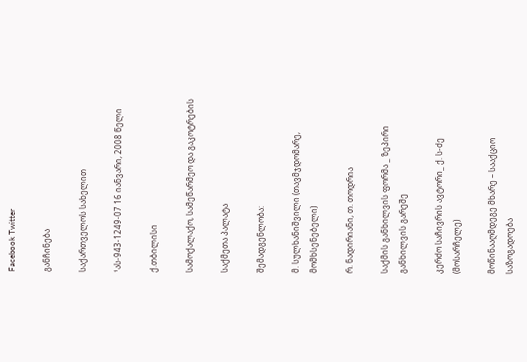Facebook Twitter

განჩინება

საქართველოს სახელით

¹ას-943-1249-07 16 იანვარი, 2008 წელი

ქ.თბილისი

სამოქალაქო, სამეწარმეო და გაკოტრების

საქმეთა პალატა

შემადგენლობა:

მ. სულხანიშვილი (თავმჯდომარე, მომხსენებელი)

რ. ნადირიანი, თ. თოდრია

საქმის განხილვის ფორმა _ ზეპირი განხილვის გარეშე

კერძო საჩივრის ავტორი_ ქ. ს-ძე (მოსარჩელე)

მოწინააღმდეგე მხარე – სააქციო საზოგადოება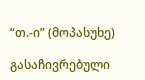“თ.-ი” (მოპასუხე)

გასაჩივრებული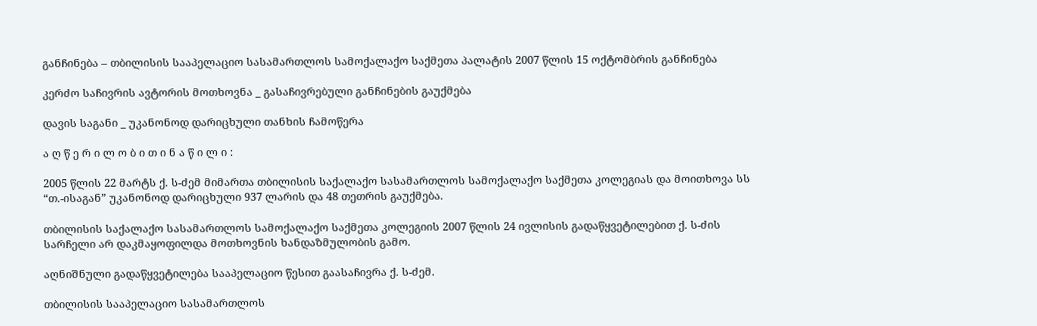განჩინება – თბილისის სააპელაციო სასამართლოს სამოქალაქო საქმეთა პალატის 2007 წლის 15 ოქტომბრის განჩინება

კერძო საჩივრის ავტორის მოთხოვნა _ გასაჩივრებული განჩინების გაუქმება

დავის საგანი _ უკანონოდ დარიცხული თანხის ჩამოწერა

ა ღ წ ე რ ი ლ ო ბ ი თ ი ნ ა წ ი ლ ი :

2005 წლის 22 მარტს ქ. ს-ძემ მიმართა თბილისის საქალაქო სასამართლოს სამოქალაქო საქმეთა კოლეგიას და მოითხოვა სს “თ.-ისაგან” უკანონოდ დარიცხული 937 ლარის და 48 თეთრის გაუქმება.

თბილისის საქალაქო სასამართლოს სამოქალაქო საქმეთა კოლეგიის 2007 წლის 24 ივლისის გადაწყვეტილებით ქ. ს-ძის სარჩელი არ დაკმაყოფილდა მოთხოვნის ხანდაზმულობის გამო.

აღნიშნული გადაწყვეტილება სააპელაციო წესით გაასაჩივრა ქ. ს-ძემ.

თბილისის სააპელაციო სასამართლოს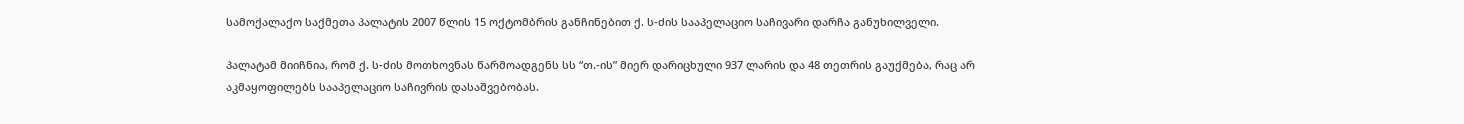სამოქალაქო საქმეთა პალატის 2007 წლის 15 ოქტომბრის განჩინებით ქ. ს-ძის სააპელაციო საჩივარი დარჩა განუხილველი.

პალატამ მიიჩნია, რომ ქ. ს-ძის მოთხოვნას წარმოადგენს სს “თ.-ის” მიერ დარიცხული 937 ლარის და 48 თეთრის გაუქმება, რაც არ აკმაყოფილებს სააპელაციო საჩივრის დასაშვებობას.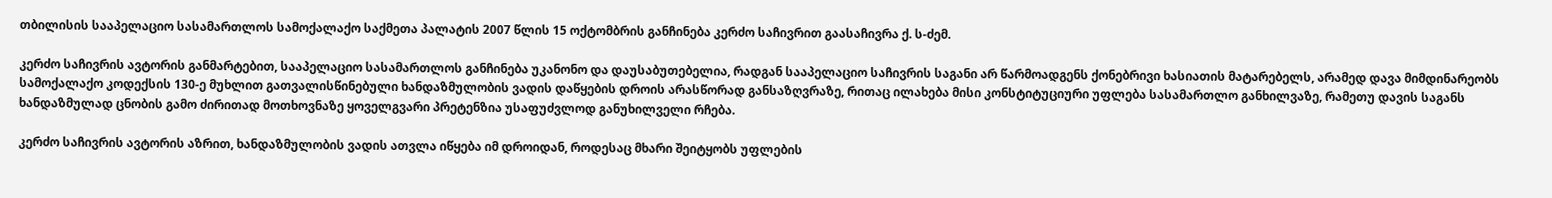თბილისის სააპელაციო სასამართლოს სამოქალაქო საქმეთა პალატის 2007 წლის 15 ოქტომბრის განჩინება კერძო საჩივრით გაასაჩივრა ქ. ს-ძემ.

კერძო საჩივრის ავტორის განმარტებით, სააპელაციო სასამართლოს განჩინება უკანონო და დაუსაბუთებელია, რადგან სააპელაციო საჩივრის საგანი არ წარმოადგენს ქონებრივი ხასიათის მატარებელს, არამედ დავა მიმდინარეობს სამოქალაქო კოდექსის 130-ე მუხლით გათვალისწინებული ხანდაზმულობის ვადის დაწყების დროის არასწორად განსაზღვრაზე, რითაც ილახება მისი კონსტიტუციური უფლება სასამართლო განხილვაზე, რამეთუ დავის საგანს ხანდაზმულად ცნობის გამო ძირითად მოთხოვნაზე ყოველგვარი პრეტენზია უსაფუძვლოდ განუხილველი რჩება.

კერძო საჩივრის ავტორის აზრით, ხანდაზმულობის ვადის ათვლა იწყება იმ დროიდან, როდესაც მხარი შეიტყობს უფლების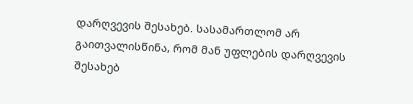დარღვევის შესახებ. სასამართლომ არ გაითვალისწინა, რომ მან უფლების დარღვევის შესახებ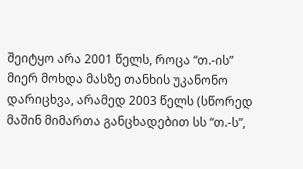შეიტყო არა 2001 წელს, როცა “თ.-ის” მიერ მოხდა მასზე თანხის უკანონო დარიცხვა, არამედ 2003 წელს (სწორედ მაშინ მიმართა განცხადებით სს “თ.-ს”,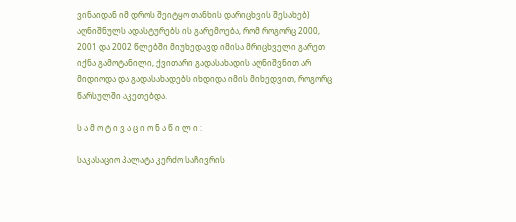ვინაიდან იმ დროს შეიტყო თანხის დარიცხვის შესახებ) აღნიშნულს ადასტურებს ის გარემოება, რომ როგორც 2000, 2001 და 2002 წლებში მიუხედავდ იმისა მრიცხველი გარეთ იქნა გამოტანილი, ქვითარი გადასახადის აღნიშვნით არ მიდიოდა და გადასახადებს იხდიდა იმის მიხედვით, როგორც წარსულში აკეთებდა.

ს ა მ ო ტ ი ვ ა ც ი ო ნ ა წ ი ლ ი :

საკასაციო პალატა კერძო საჩივრის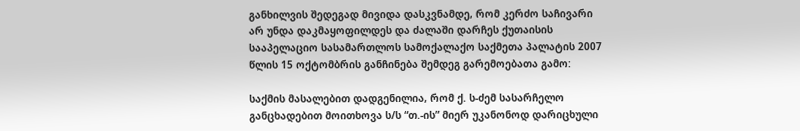განხილვის შედეგად მივიდა დასკვნამდე, რომ კერძო საჩივარი არ უნდა დაკმაყოფილდეს და ძალაში დარჩეს ქუთაისის სააპელაციო სასამართლოს სამოქალაქო საქმეთა პალატის 2007 წლის 15 ოქტომბრის განჩინება შემდეგ გარემოებათა გამო:

საქმის მასალებით დადგენილია, რომ ქ. ს-ძემ სასარჩელო განცხადებით მოითხოვა ს/ს “თ.-ის” მიერ უკანონოდ დარიცხული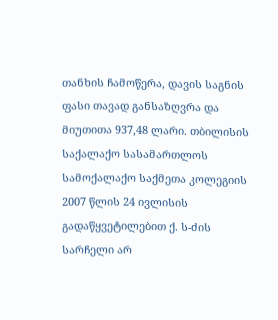თანხის ჩამოწერა, დავის საგნის ფასი თავად განსაზღვრა და მიუთითა 937,48 ლარი. თბილისის საქალაქო სასამართლოს სამოქალაქო საქმეთა კოლეგიის 2007 წლის 24 ივლისის გადაწყვეტილებით ქ. ს-ძის სარჩელი არ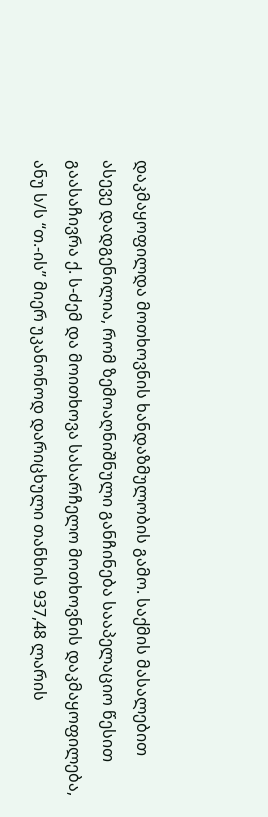დაკმაყოფილდა მოთხოვნის ხანდაზმულობის გამო. საქმის მასალებით ასევე დადგენილია, რომ ზემოაღნიშნული განჩინება სააპელაციო წესით გაასაჩივრა ქ. ს-ძემ და მოითხოვა სასარჩელო მოთხოვნის დაკმაყოფილება, ანუ ს/ს “თ.-ის” მიერ უკანონოდ დარიცხული თანხის 937,48 ლარის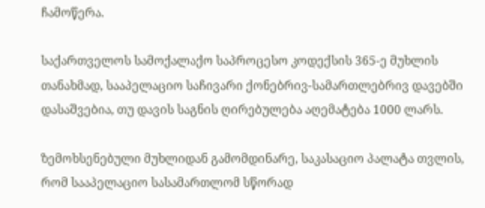ჩამოწერა.

საქართველოს სამოქალაქო საპროცესო კოდექსის 365-ე მუხლის თანახმად, სააპელაციო საჩივარი ქონებრივ-სამართლებრივ დავებში დასაშვებია, თუ დავის საგნის ღირებულება აღემატება 1000 ლარს.

ზემოხსენებული მუხლიდან გამომდინარე, საკასაციო პალატა თვლის, რომ სააპელაციო სასამართლომ სწორად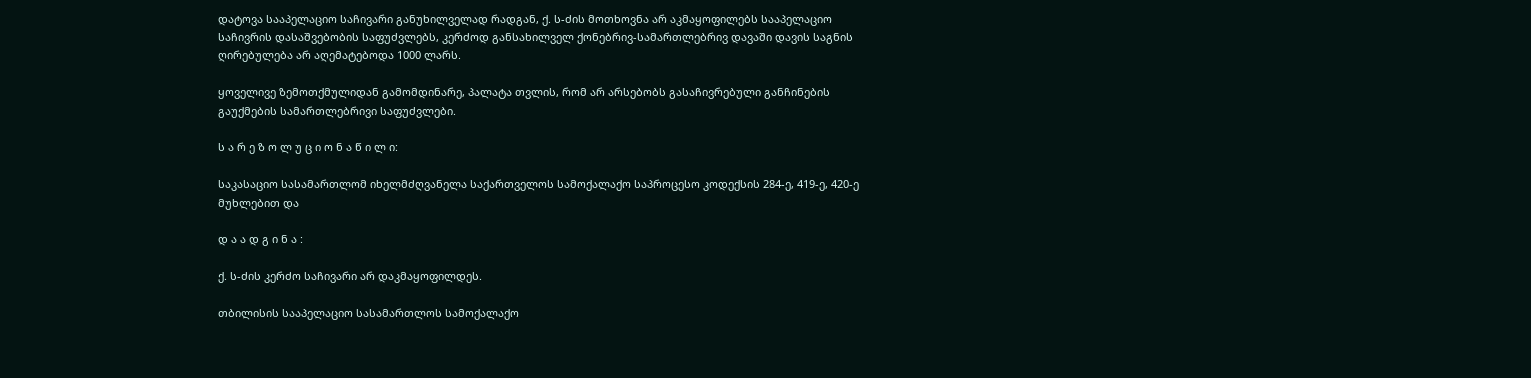დატოვა სააპელაციო საჩივარი განუხილველად რადგან, ქ. ს-ძის მოთხოვნა არ აკმაყოფილებს სააპელაციო საჩივრის დასაშვებობის საფუძვლებს, კერძოდ განსახილველ ქონებრივ-სამართლებრივ დავაში დავის საგნის ღირებულება არ აღემატებოდა 1000 ლარს.

ყოველივე ზემოთქმულიდან გამომდინარე, პალატა თვლის, რომ არ არსებობს გასაჩივრებული განჩინების გაუქმების სამართლებრივი საფუძვლები.

ს ა რ ე ზ ო ლ უ ც ი ო ნ ა წ ი ლ ი:

საკასაციო სასამართლომ იხელმძღვანელა საქართველოს სამოქალაქო საპროცესო კოდექსის 284-ე, 419-ე, 420-ე მუხლებით და

დ ა ა დ გ ი ნ ა :

ქ. ს-ძის კერძო საჩივარი არ დაკმაყოფილდეს.

თბილისის სააპელაციო სასამართლოს სამოქალაქო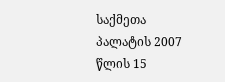საქმეთა პალატის 2007 წლის 15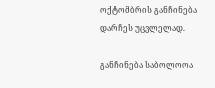ოქტომბრის განჩინება დარჩეს უცვლელად.

განჩინება საბოლოოა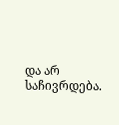და არ საჩივრდება.